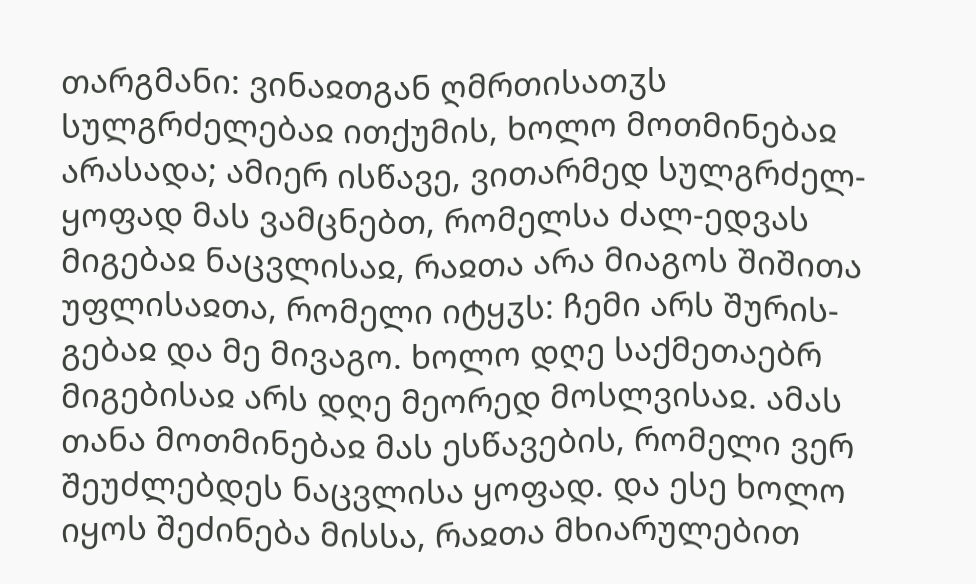თარგმანი: ვინაჲთგან ღმრთისათჳს სულგრძელებაჲ ითქუმის, ხოლო მოთმინებაჲ არასადა; ამიერ ისწავე, ვითარმედ სულგრძელ-ყოფად მას ვამცნებთ, რომელსა ძალ-ედვას მიგებაჲ ნაცვლისაჲ, რაჲთა არა მიაგოს შიშითა უფლისაჲთა, რომელი იტყჳს: ჩემი არს შურის-გებაჲ და მე მივაგო. ხოლო დღე საქმეთაებრ მიგებისაჲ არს დღე მეორედ მოსლვისაჲ. ამას თანა მოთმინებაჲ მას ესწავების, რომელი ვერ შეუძლებდეს ნაცვლისა ყოფად. და ესე ხოლო იყოს შეძინება მისსა, რაჲთა მხიარულებით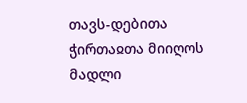თავს-დებითა ჭირთაჲთა მიიღოს მადლი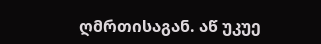ღმრთისაგან. აწ უკუე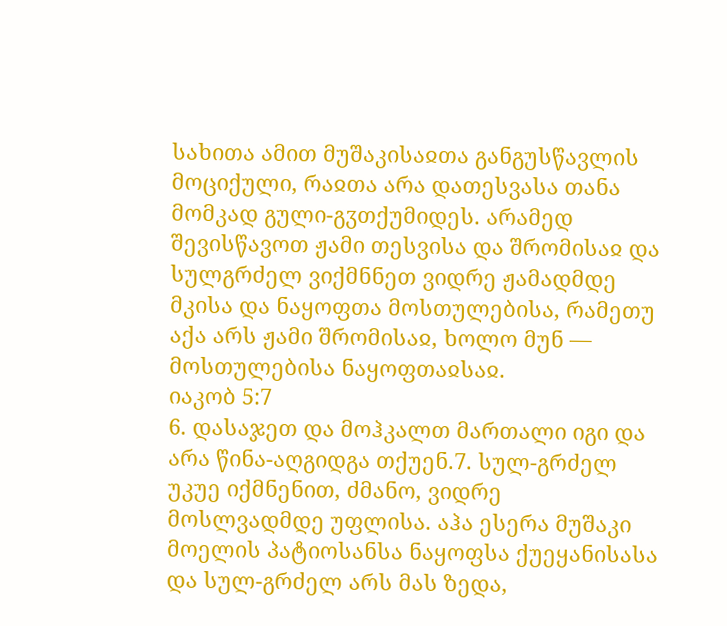სახითა ამით მუშაკისაჲთა განგუსწავლის მოციქული, რაჲთა არა დათესვასა თანა მომკად გული-გჳთქუმიდეს. არამედ შევისწავოთ ჟამი თესვისა და შრომისაჲ და სულგრძელ ვიქმნნეთ ვიდრე ჟამადმდე მკისა და ნაყოფთა მოსთულებისა, რამეთუ აქა არს ჟამი შრომისაჲ, ხოლო მუნ — მოსთულებისა ნაყოფთაჲსაჲ.
იაკობ 5:7
6. დასაჯეთ და მოჰკალთ მართალი იგი და არა წინა-აღგიდგა თქუენ.7. სულ-გრძელ უკუე იქმნენით, ძმანო, ვიდრე მოსლვადმდე უფლისა. აჰა ესერა მუშაკი მოელის პატიოსანსა ნაყოფსა ქუეყანისასა და სულ-გრძელ არს მას ზედა,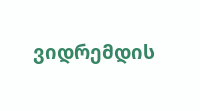ვიდრემდის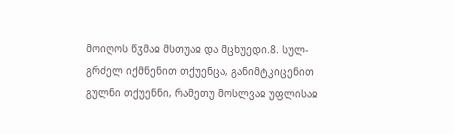მოიღოს წჳმაჲ მსთუაჲ და მცხუედი.8. სულ-გრძელ იქმნენით თქუენცა, განიმტკიცენით გულნი თქუენნი, რამეთუ მოსლვაჲ უფლისაჲ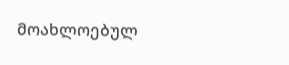მოახლოებულ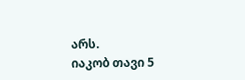არს.
იაკობ თავი 5